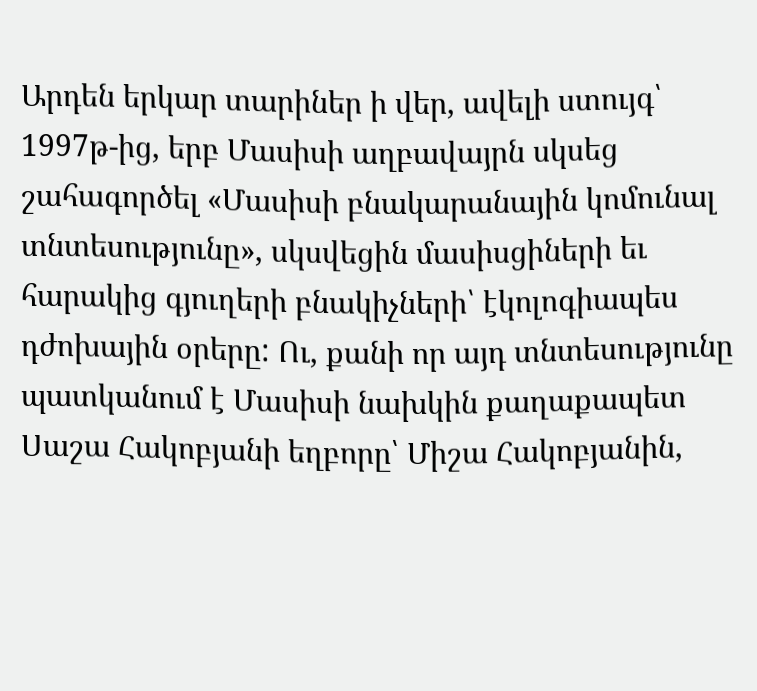Արդեն երկար տարիներ ի վեր, ավելի ստույգ՝ 1997թ-ից, երբ Մասիսի աղբավայրն սկսեց շահագործել «Մասիսի բնակարանային կոմունալ տնտեսությունը», սկսվեցին մասիսցիների եւ հարակից գյուղերի բնակիչների՝ էկոլոգիապես դժոխային օրերը: Ու, քանի որ այդ տնտեսությունը պատկանում է Մասիսի նախկին քաղաքապետ Սաշա Հակոբյանի եղբորը՝ Միշա Հակոբյանին,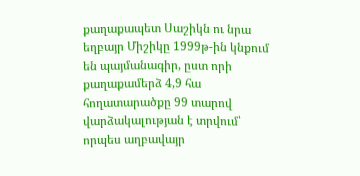քաղաքապետ Սաշիկն ու նրա եղբայր Միշիկը 1999թ-ին կնքում են պայմանագիր, ըստ որի քաղաքամերձ 4,9 հա հողատարածքը 99 տարով վարձակալության է տրվում՝ որպես աղբավայր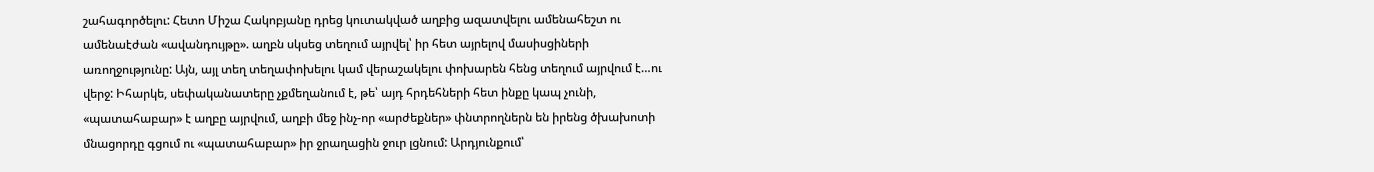շահագործելու: Հետո Միշա Հակոբյանը դրեց կուտակված աղբից ազատվելու ամենահեշտ ու ամենաէժան «ավանդույթը». աղբն սկսեց տեղում այրվել՝ իր հետ այրելով մասիսցիների առողջությունը: Այն, այլ տեղ տեղափոխելու կամ վերաշակելու փոխարեն հենց տեղում այրվում է…ու վերջ: Իհարկե, սեփականատերը չքմեղանում է, թե՝ այդ հրդեհների հետ ինքը կապ չունի, «պատահաբար» է աղբը այրվում, աղբի մեջ ինչ-որ «արժեքներ» փնտրողներն են իրենց ծխախոտի մնացորդը գցում ու «պատահաբար» իր ջրաղացին ջուր լցնում: Արդյունքում՝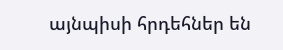այնպիսի հրդեհներ են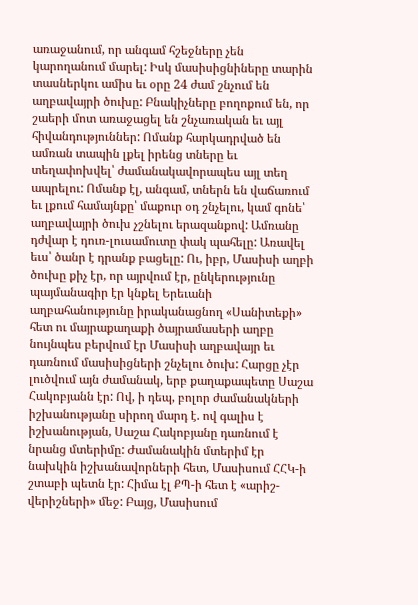առաջանում, որ անգամ հշեջները չեն կարողանում մարել: Իսկ մասիսիցնիները տարին տասներկու ամիս եւ օրը 24 ժամ շնչում են աղբավայրի ծուխը: Բնակիչները բողոքում են, որ շաերի մոտ առաջացել են շնչառական եւ այլ հիվանդություններ: Ոմանք հարկադրված են ամռան տապին լքել իրենց տները եւ տեղափոխվել՝ ժամանակավորապես այլ տեղ ապրելու: Ոմանք էլ, անգամ, տներն են վաճառում եւ լքում համայնքը՝ մաքուր օդ շնչելու, կամ գոնե՝ աղբավայրի ծուխ չշնելու երազանքով: Ամռանը դժվար է դուռ-լուսամուտը փակ պահելը: Առավել եւս՝ ծանր է դրանք բացելը: Ու, իբր, Մասիսի աղբի ծուխը քիչ էր, որ այրվում էր, ընկերությունը պայմանագիր էր կնքել Երեւանի աղբահանությունը իրականացնող «Սանիտեքի» հետ ու մայրաքաղաքի ծայրամասերի աղբը նույնպես բերվում էր Մասիսի աղբավայր եւ դառնում մասիսիցների շնչելու ծուխ: Հարցը չէր լուծվում այն ժամանակ, երբ քաղաքապետը Սաշա Հակոբյանն էր: Ով, ի դեպ, բոլոր ժամանակների իշխանությանը սիրող մարդ է. ով գալիս է իշխանության, Սաշա Հակոբյանը դառնում է նրանց մտերիմը: Ժամանակին մտերիմ էր նախկին իշխանավորների հետ, Մասիսում ՀՀԿ-ի շտաբի պետն էր: Հիմա էլ ՔՊ-ի հետ է «արիշ-վերիշների» մեջ: Բայց, Մասիսում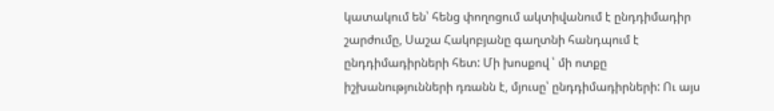կատակում են՝ հենց փողոցում ակտիվանում է ընդդիմադիր շարժումը, Սաշա Հակոբյանը գաղտնի հանդպում է ընդդիմադիրների հետ: Մի խոսքով ՝ մի ոտքը իշխանությունների դռանն է, մյուսը՝ ընդդիմադիրների: Ու այս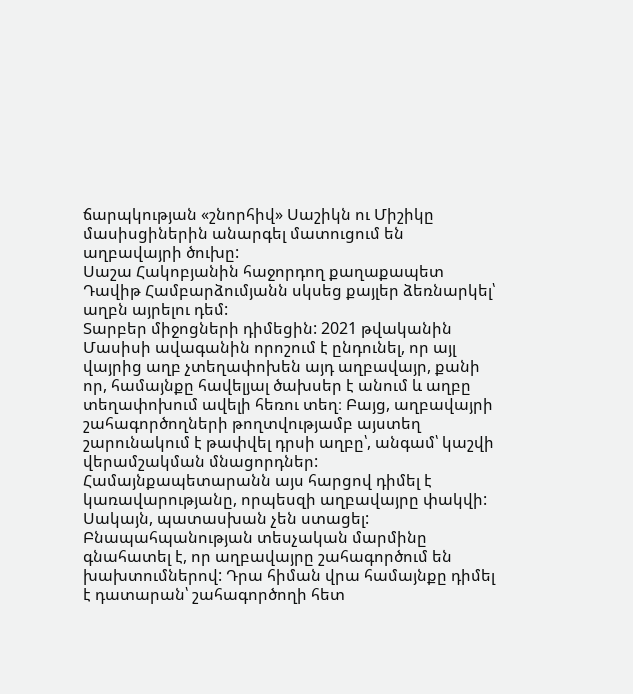ճարպկության «շնորհիվ» Սաշիկն ու Միշիկը մասիսցիներին անարգել մատուցում են աղբավայրի ծուխը:
Սաշա Հակոբյանին հաջորդող քաղաքապետ Դավիթ Համբարձումյանն սկսեց քայլեր ձեռնարկել՝ աղբն այրելու դեմ:
Տարբեր միջոցների դիմեցին: 2021 թվականին Մասիսի ավագանին որոշում է ընդունել, որ այլ վայրից աղբ չտեղափոխեն այդ աղբավայր, քանի որ, համայնքը հավելյալ ծախսեր է անում և աղբը տեղափոխում ավելի հեռու տեղ։ Բայց, աղբավայրի շահագործողների թողտվությամբ այստեղ շարունակում է թափվել դրսի աղբը՝, անգամ՝ կաշվի վերամշակման մնացորդներ: Համայնքապետարանն այս հարցով դիմել է կառավարությանը, որպեսզի աղբավայրը փակվի: Սակայն, պատասխան չեն ստացել: Բնապահպանության տեսչական մարմինը գնահատել է, որ աղբավայրը շահագործում են խախտումներով: Դրա հիման վրա համայնքը դիմել է դատարան՝ շահագործողի հետ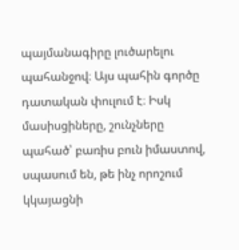պայմանագիրը լուծարելու պահանջով։ Այս պահին գործը դատական փուլում է։ Իսկ մասիսցիները, շունչները պահած՝ բառիս բուն իմաստով, սպասում են, թե ինչ որոշում կկայացնի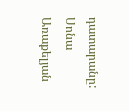դատարանը:
Սոնա Առաքելյան